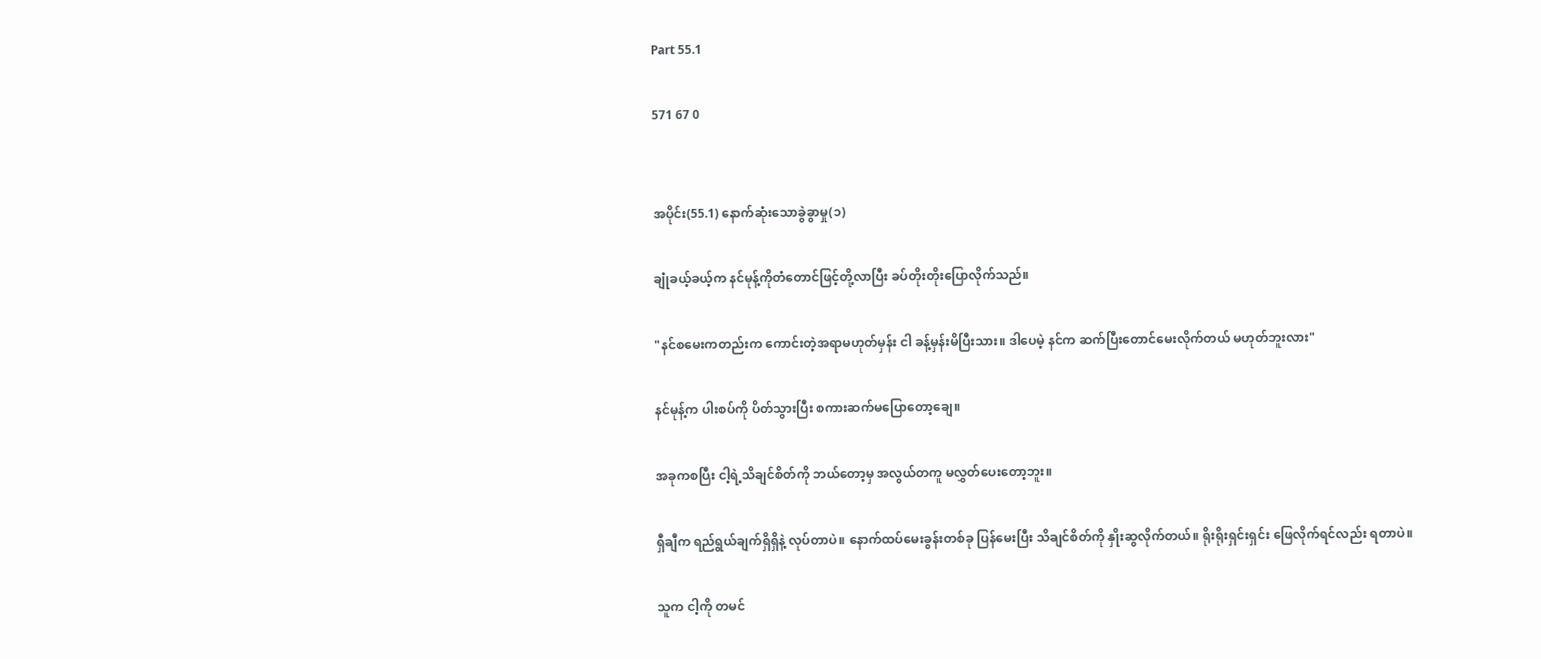Part 55.1

571 67 0


အပိုင်း(55.1) နောက်ဆုံးသောခွဲခွာမှု(၁)

ချုံခယ့်ခယ့်က နင်မုန့်ကိုတံတောင်ဖြင့်တို့လာပြီး ခပ်တိုးတိုးပြောလိုက်သည်။

"နင်စမေးကတည်းက ကောင်းတဲ့အရာမဟုတ်မှန်း ငါ ခန့်မှန်းမိပြီးသား။ ဒါပေမဲ့ နင်က ဆက်ပြီးတောင်မေးလိုက်တယ် မဟုတ်ဘူးလား"

နင်မုန့်က ပါးစပ်ကို ပိတ်သွားပြီး စကားဆက်မပြောတော့ချေ။

အခုကစပြီး ငါ့ရဲ့သိချင်စိတ်ကို ဘယ်တော့မှ အလွယ်တကူ မလွှတ်ပေးတော့ဘူး။

ရှီချီက ရည်ရွယ်ချက်ရှိရှိနဲ့ လုပ်တာပဲ။ နောက်ထပ်မေးခွန်းတစ်ခု ပြန်မေးပြီး သိချင်စိတ်ကို နှိုးဆွလိုက်တယ်။ ရိုးရိုးရှင်းရှင်း ဖြေလိုက်ရင်လည်း ရတာပဲ။

သူက ငါ့ကို တမင်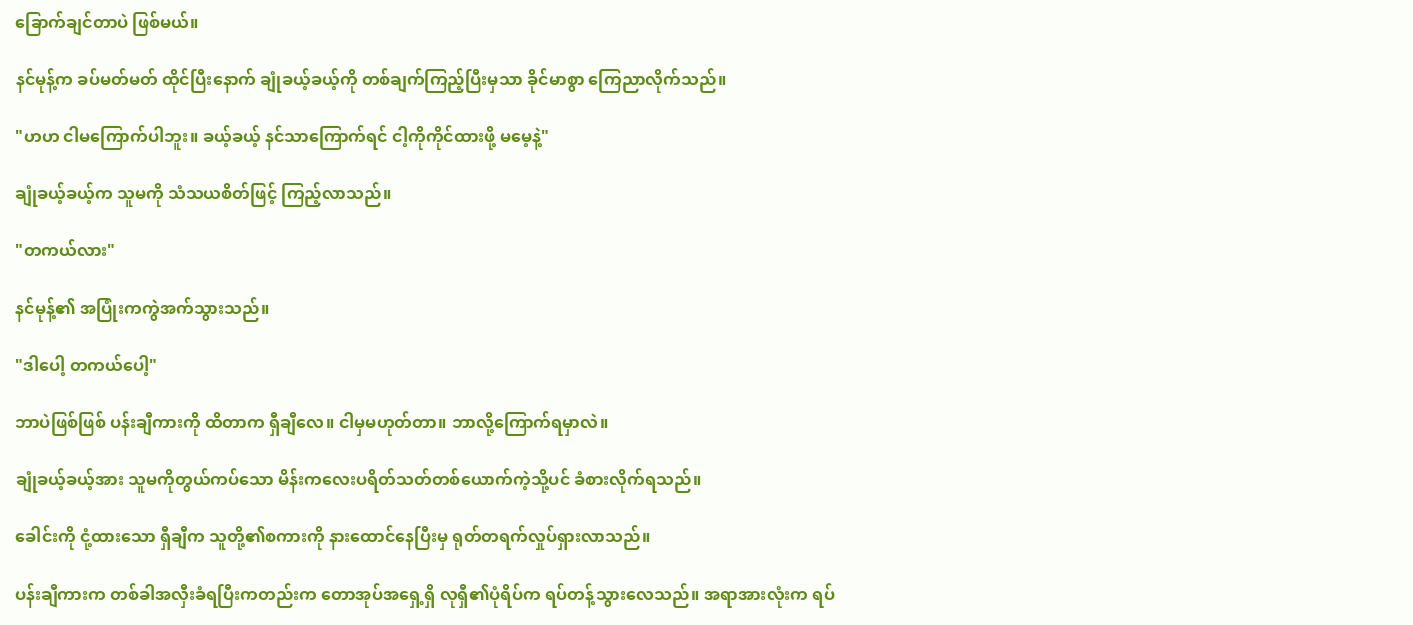ခြောက်ချင်တာပဲ ဖြစ်မယ်။

နင်မုန့်က ခပ်မတ်မတ် ထိုင်ပြီးနောက် ချုံခယ့်ခယ့်ကို တစ်ချက်ကြည့်ပြီးမှသာ ခိုင်မာစွာ ကြေညာလိုက်သည်။

"ဟဟ ငါမကြောက်ပါဘူး။ ခယ့်ခယ့် နင်သာကြောက်ရင် ငါ့ကိုကိုင်ထားဖို့ မမေ့နဲ့"

ချုံခယ့်ခယ့်က သူမကို သံသယစိတ်ဖြင့် ကြည့်လာသည်။

"တကယ်လား"

နင်မုန့်၏ အပြုံးကကွဲအက်သွားသည်။

"ဒါပေါ့ တကယ်ပေါ့"

ဘာပဲဖြစ်ဖြစ် ပန်းချီကားကို ထိတာက ရှီချီလေ။ ငါမှမဟုတ်တာ။ ဘာလို့ကြောက်ရမှာလဲ။

ချုံခယ့်ခယ့်အား သူမကိုတွယ်ကပ်သော မိန်းကလေးပရိတ်သတ်တစ်ယောက်ကဲ့သို့ပင် ခံစားလိုက်ရသည်။

ခေါင်းကို ငုံ့ထားသော ရှီချီက သူတို့၏စကားကို နားထောင်နေပြီးမှ ရုတ်တရက်လှုပ်ရှားလာသည်။

ပန်းချီကားက တစ်ခါအလှီးခံရပြီးကတည်းက တောအုပ်အရှေ့ရှိ လုရှီ၏ပုံရိပ်က ရပ်တန့်သွားလေသည်။ အရာအားလုံးက ရပ်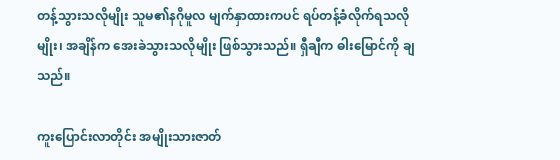တန့်သွားသလိုမျိုး သူမ၏နဂိုမူလ မျက်နှာထားကပင် ရပ်တန့်ခံလိုက်ရသလိုမျိုး၊ အချိန်က အေးခဲသွားသလိုမျိုး ဖြစ်သွားသည်။ ရှီချီက ဓါးမြောင်ကို ချသည်။

ကူးပြောင်းလာတိုင်း အမျိုးသားဇာတ်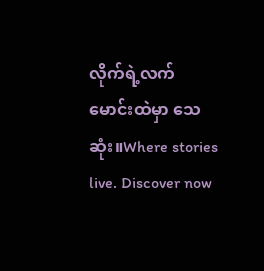လိုက်ရဲ့လက်မောင်းထဲမှာ သေဆုံး။Where stories live. Discover now